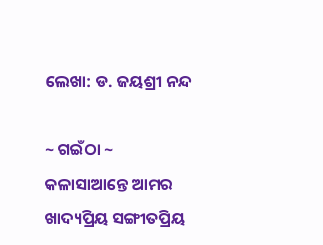ଲେଖା: ଡ. ଜୟଶ୍ରୀ ନନ୍ଦ

~ ଗଇଁଠା ~
କଳାସାଆନ୍ତେ ଆମର ଖାଦ୍ୟପ୍ରିୟ ସଙ୍ଗୀତପ୍ରିୟ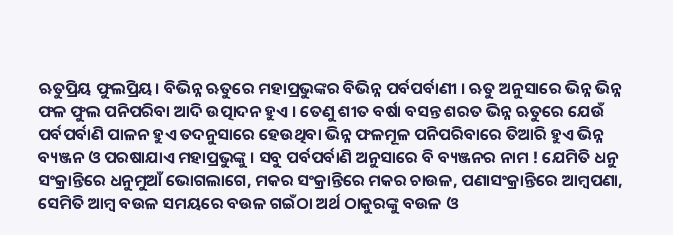ଋତୁପ୍ରିୟ ଫୁଲପ୍ରିୟ। ବିଭିନ୍ନ ଋତୁରେ ମହାପ୍ରଭୁଙ୍କର ବିଭିନ୍ନ ପର୍ବପର୍ବାଣୀ । ଋତୁ ଅନୁସାରେ ଭିନ୍ନ ଭିନ୍ନ ଫଳ ଫୁଲ ପନିପରିବା ଆଦି ଉତ୍ପାଦନ ହୁଏ । ତେଣୁ ଶୀତ ବର୍ଷା ବସନ୍ତ ଶରତ ଭିନ୍ନ ଋତୁରେ ଯେଉଁ ପର୍ବପର୍ବାଣି ପାଳନ ହୁଏ ତଦନୁସାରେ ହେଉଥିବା ଭିନ୍ନ ଫଳମୂଳ ପନିପରିବାରେ ତିଆରି ହୁଏ ଭିନ୍ନ ବ୍ୟଞ୍ଜନ ଓ ପରଷାଯାଏ ମହାପ୍ରଭୁଙ୍କୁ । ସବୁ ପର୍ବପର୍ବାଣି ଅନୁସାରେ ବି ବ୍ୟଞ୍ଜନର ନାମ ! ଯେମିତି ଧନୁ ସଂକ୍ରାନ୍ତିରେ ଧନୁମୁଆଁ ଭୋଗଲାଗେ, ମକର ସଂକ୍ରାନ୍ତିରେ ମକର ଚାଉଳ, ପଣାସଂକ୍ରାନ୍ତିରେ ଆମ୍ବପଣା, ସେମିତି ଆମ୍ବ ବଉଳ ସମୟରେ ବଉଳ ଗଇଁଠା ଅର୍ଥ ଠାକୁରଙ୍କୁ ବଉଳ ଓ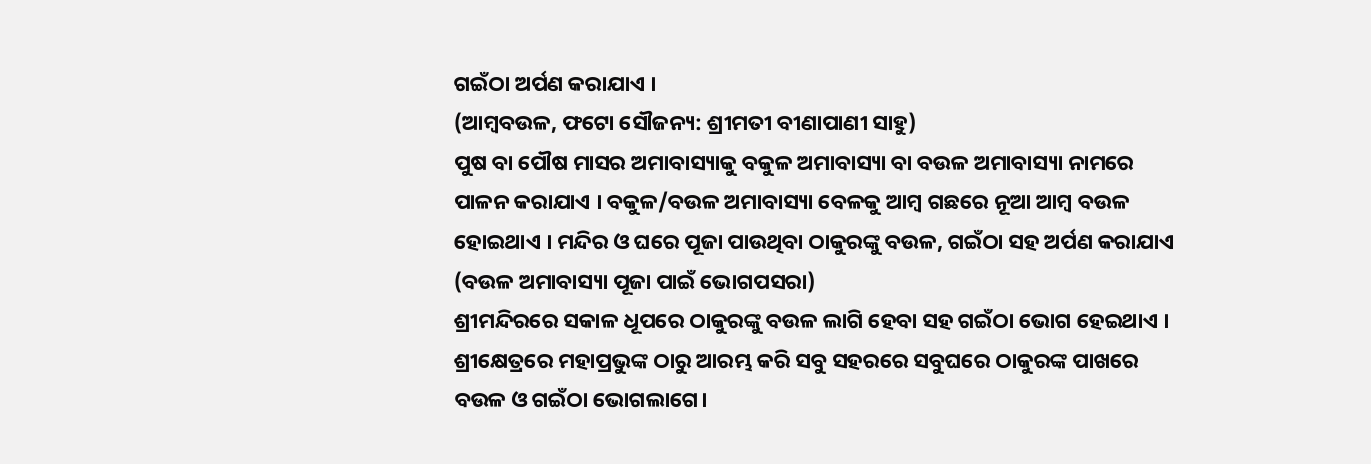ଗଇଁଠା ଅର୍ପଣ କରାଯାଏ ।
(ଆମ୍ବବଉଳ, ଫଟୋ ସୌଜନ୍ୟ: ଶ୍ରୀମତୀ ବୀଣାପାଣୀ ସାହୁ)
ପୁଷ ବା ପୌଷ ମାସର ଅମାବାସ୍ୟାକୁ ବକୁଳ ଅମାବାସ୍ୟା ବା ବଉଳ ଅମାବାସ୍ୟା ନାମରେ ପାଳନ କରାଯାଏ । ବକୁଳ/ବଉଳ ଅମାବାସ୍ୟା ବେଳକୁ ଆମ୍ବ ଗଛରେ ନୂଆ ଆମ୍ବ ବଉଳ ହୋଇଥାଏ । ମନ୍ଦିର ଓ ଘରେ ପୂଜା ପାଉଥିବା ଠାକୁରଙ୍କୁ ବଉଳ, ଗଇଁଠା ସହ ଅର୍ପଣ କରାଯାଏ
(ବଉଳ ଅମାବାସ୍ୟା ପୂଜା ପାଇଁ ଭୋଗପସରା)
ଶ୍ରୀମନ୍ଦିରରେ ସକାଳ ଧୂପରେ ଠାକୁରଙ୍କୁ ବଉଳ ଲାଗି ହେବା ସହ ଗଇଁଠା ଭୋଗ ହେଇଥାଏ । ଶ୍ରୀକ୍ଷେତ୍ରରେ ମହାପ୍ରଭୁଙ୍କ ଠାରୁ ଆରମ୍ଭ କରି ସବୁ ସହରରେ ସବୁଘରେ ଠାକୁରଙ୍କ ପାଖରେ ବଉଳ ଓ ଗଇଁଠା ଭୋଗଲାଗେ।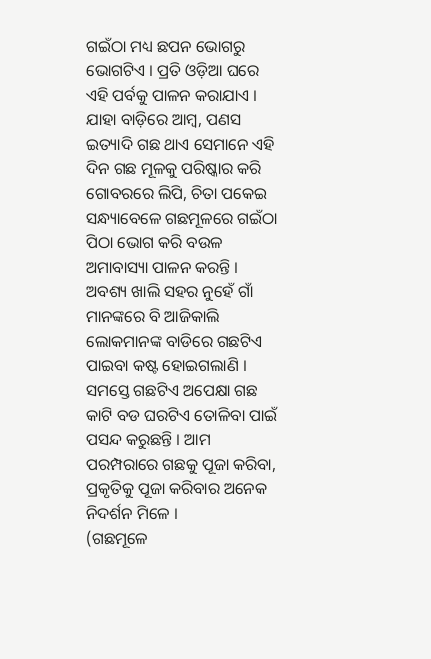ଗଇଁଠା ମଧ୍ୟ ଛପନ ଭୋଗରୁ ଭୋଗଟିଏ । ପ୍ରତି ଓଡ଼ିଆ ଘରେ ଏହି ପର୍ବକୁ ପାଳନ କରାଯାଏ । ଯାହା ବାଡ଼ିରେ ଆମ୍ଵ, ପଣସ ଇତ୍ୟାଦି ଗଛ ଥାଏ ସେମାନେ ଏହି ଦିନ ଗଛ ମୂଳକୁ ପରିଷ୍କାର କରି ଗୋବରରେ ଲିପି, ଚିତା ପକେଇ ସନ୍ଧ୍ୟାବେଳେ ଗଛମୂଳରେ ଗଇଁଠା ପିଠା ଭୋଗ କରି ବଉଳ ଅମାବାସ୍ୟା ପାଳନ କରନ୍ତି । ଅବଶ୍ୟ ଖାଲି ସହର ନୁହେଁ ଗାଁ ମାନଙ୍କରେ ବି ଆଜିକାଲି ଲୋକମାନଙ୍କ ବାଡିରେ ଗଛଟିଏ ପାଇବା କଷ୍ଟ ହୋଇଗଲାଣି । ସମସ୍ତେ ଗଛଟିଏ ଅପେକ୍ଷା ଗଛ କାଟି ବଡ ଘରଟିଏ ତୋଳିବା ପାଇଁ ପସନ୍ଦ କରୁଛନ୍ତି । ଆମ ପରମ୍ପରାରେ ଗଛକୁ ପୂଜା କରିବା, ପ୍ରକୃତିକୁ ପୂଜା କରିବାର ଅନେକ ନିଦର୍ଶନ ମିଳେ ।
(ଗଛମୂଳେ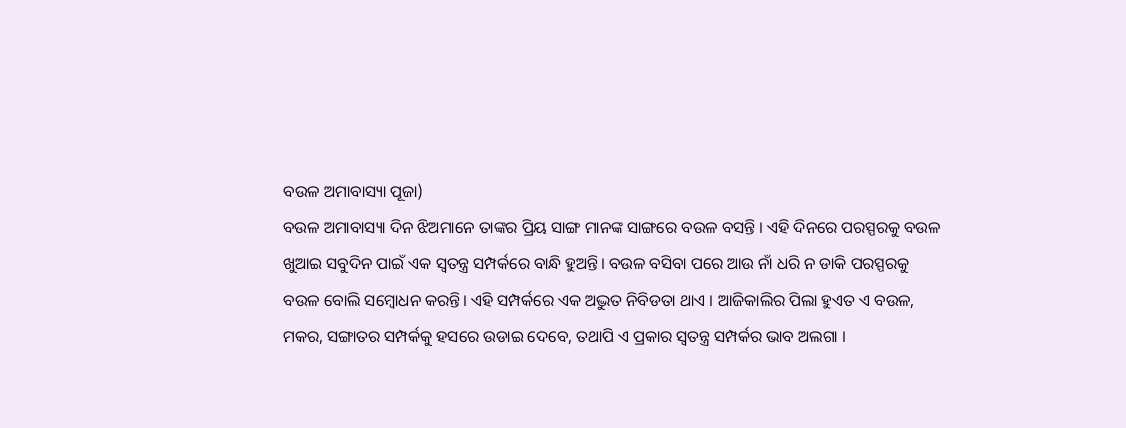ବଉଳ ଅମାବାସ୍ୟା ପୂଜା)
ବଉଳ ଅମାବାସ୍ୟା ଦିନ ଝିଅମାନେ ତାଙ୍କର ପ୍ରିୟ ସାଙ୍ଗ ମାନଙ୍କ ସାଙ୍ଗରେ ବଉଳ ବସନ୍ତି । ଏହି ଦିନରେ ପରସ୍ପରକୁ ବଉଳ ଖୁଆଇ ସବୁଦିନ ପାଇଁ ଏକ ସ୍ଵତନ୍ତ୍ର ସମ୍ପର୍କରେ ବାନ୍ଧି ହୁଅନ୍ତି। ବଉଳ ବସିବା ପରେ ଆଉ ନାଁ ଧରି ନ ଡାକି ପରସ୍ପରକୁ ବଉଳ ବୋଲି ସମ୍ବୋଧନ କରନ୍ତି। ଏହି ସମ୍ପର୍କରେ ଏକ ଅଦ୍ଭୁତ ନିବିଡତା ଥାଏ । ଆଜିକାଲିର ପିଲା ହୁଏତ ଏ ବଉଳ, ମକର, ସଙ୍ଗାତର ସମ୍ପର୍କକୁ ହସରେ ଉଡାଇ ଦେବେ, ତଥାପି ଏ ପ୍ରକାର ସ୍ଵତନ୍ତ୍ର ସମ୍ପର୍କର ଭାବ ଅଲଗା ।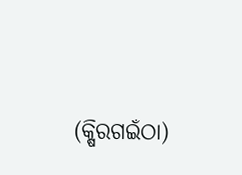(କ୍ଷିରଗଇଁଠା)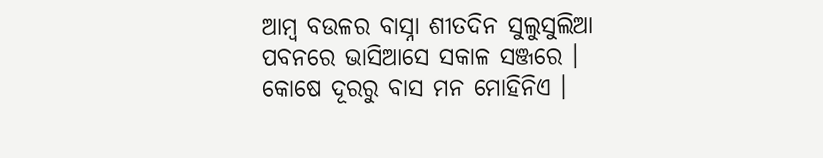ଆମ୍ବ ବଉଳର ବାସ୍ନା ଶୀତଦିନ ସୁଲୁସୁଲିଆ ପବନରେ ଭାସିଆସେ ସକାଳ ସଞ୍ଜରେ । କୋଷେ ଦୂରରୁ ବାସ ମନ ମୋହିନିଏ ।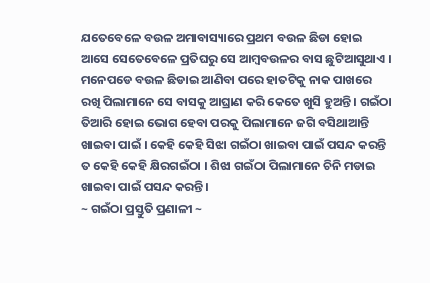ଯତେବେଳେ ବଉଳ ଅମାବାସ୍ୟାରେ ପ୍ରଥମ ବଉଳ ଛିଡା ହୋଇ ଆସେ ସେତେବେଳେ ପ୍ରତିଘରୁ ସେ ଆମ୍ବବଉଳର ବାସ ଛୁଟିଆସୁଥାଏ । ମନେପଡେ ବଉଳ ଛିଡାଇ ଆଣିବା ପରେ ହାତଟିକୁ ନାକ ପାଖରେ ରଖି ପିଲାମାନେ ସେ ବାସକୁ ଆଘ୍ରାଣ କରି କେତେ ଖୁସି ହୁଅନ୍ତି । ଗଇଁଠା ତିଆରି ହୋଇ ଭୋଗ ହେବା ପରକୁ ପିଲାମାନେ ଜଗି ବସିଥାଆନ୍ତି ଖାଇବା ପାଇଁ । କେହି କେହି ସିଝା ଗଇଁଠା ଖାଇବା ପାଇଁ ପସନ୍ଦ କରନ୍ତି ତ କେହି କେହି କ୍ଷିରଗଇଁଠା । ଶିଝା ଗଇଁଠା ପିଲାମାନେ ଚିନି ମଡାଇ ଖାଇବା ପାଇଁ ପସନ୍ଦ କରନ୍ତି ।
~ ଗଇଁଠା ପ୍ରସ୍ତୁତି ପ୍ରଣାଳୀ ~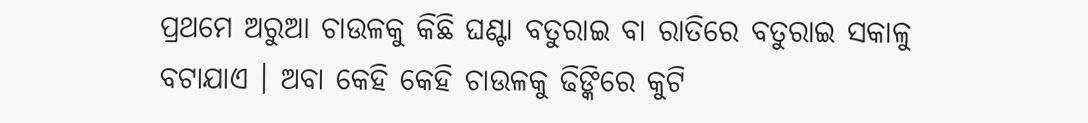ପ୍ରଥମେ ଅରୁଆ ଚାଉଳକୁ କିଛି ଘଣ୍ଟା ବତୁରାଇ ବା ରାତିରେ ବତୁରାଇ ସକାଳୁ ବଟାଯାଏ । ଅବା କେହି କେହି ଚାଉଳକୁ ଢିଙ୍କିରେ କୁଟି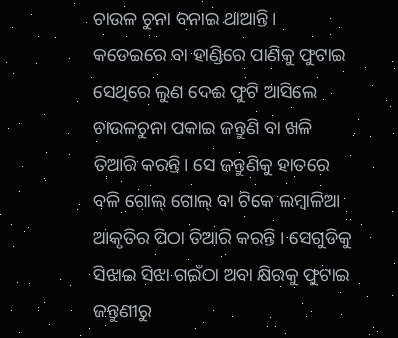ଚାଉଳ ଚୁନା ବନାଇ ଥାଆନ୍ତି। କଡେଇରେ ବା ହାଣ୍ଡିରେ ପାଣିକୁ ଫୁଟାଇ ସେଥିରେ ଲୁଣ ଦେଈ ଫୁଟି ଆସିଲେ ଚାଉଳଚୁନା ପକାଇ ଜନ୍ତୁଣି ବା ଖଳି ତିଆରି କରନ୍ତି। ସେ ଜନ୍ତୁଣିକୁ ହାତରେ ବଳି ଗୋଲ୍ ଗୋଲ୍ ବା ଟିକେ ଲମ୍ବାଳିଆ ଆକୃତିର ପିଠା ତିଆରି କରନ୍ତି । ସେଗୁଡିକୁ ସିଝାଇ ସିଝା ଗଇଁଠା ଅବା କ୍ଷିରକୁ ଫୁଟାଇ ଜନ୍ତୁଣୀରୁ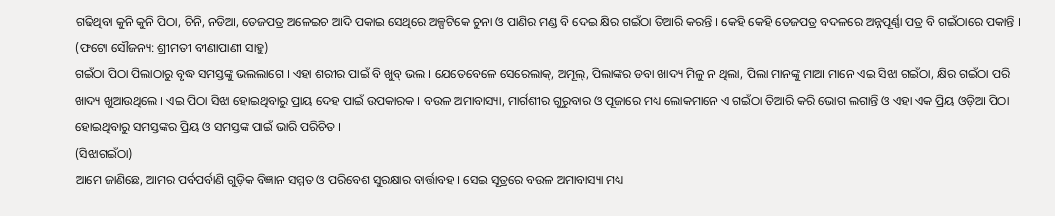ଗଢିଥିବା କୁନି କୁନି ପିଠା, ଚିନି, ନଡିଆ, ତେଜପତ୍ର ଅଳେଇଚ ଆଦି ପକାଇ ସେଥିରେ ଅଳ୍ପଟିକେ ଚୁନା ଓ ପାଣିର ମଣ୍ଡ ବି ଦେଇ କ୍ଷିର ଗଇଁଠା ତିଆରି କରନ୍ତି । କେହି କେହି ତେଜପତ୍ର ବଦଳରେ ଅନ୍ନପୂର୍ଣ୍ଣା ପତ୍ର ବି ଗଇଁଠାରେ ପକାନ୍ତି ।
(ଫଟୋ ସୌଜନ୍ୟ: ଶ୍ରୀମତୀ ବୀଣାପାଣୀ ସାହୁ)
ଗଇଁଠା ପିଠା ପିଲାଠାରୁ ବୃଦ୍ଧ ସମସ୍ତଙ୍କୁ ଭଲଲାଗେ । ଏହା ଶରୀର ପାଇଁ ବି ଖୁବ୍ ଭଲ । ଯେତେବେଳେ ସେରେଲାକ୍, ଅମୂଲ୍, ପିଲାଙ୍କର ଡବା ଖାଦ୍ୟ ମିଳୁ ନ ଥିଲା, ପିଲା ମାନଙ୍କୁ ମାଆ ମାନେ ଏଇ ସିଝା ଗଇଁଠା, କ୍ଷିର ଗଇଁଠା ପରି ଖାଦ୍ୟ ଖୁଆଉଥିଲେ । ଏଇ ପିଠା ସିଝା ହୋଇଥିବାରୁ ପ୍ରାୟ ଦେହ ପାଇଁ ଉପକାରକ । ବଉଳ ଅମାବାସ୍ୟା, ମାର୍ଗଶୀର ଗୁରୁବାର ଓ ପୂଜାରେ ମଧ୍ୟ ଲୋକମାନେ ଏ ଗଇଁଠା ତିଆରି କରି ଭୋଗ ଲଗାନ୍ତି ଓ ଏହା ଏକ ପ୍ରିୟ ଓଡ଼ିଆ ପିଠା ହୋଇଥିବାରୁ ସମସ୍ତଙ୍କର ପ୍ରିୟ ଓ ସମସ୍ତଙ୍କ ପାଇଁ ଭାରି ପରିଚିତ ।
(ସିଝାଗଇଁଠା)
ଆମେ ଜାଣିଛେ, ଆମର ପର୍ବପର୍ବାଣି ଗୁଡ଼ିକ ବିଜ୍ଞାନ ସମ୍ମତ ଓ ପରିବେଶ ସୁରକ୍ଷାର ବାର୍ତ୍ତାବହ । ସେଇ ସୂତ୍ରରେ ବଉଳ ଅମାବାସ୍ୟା ମଧ୍ୟ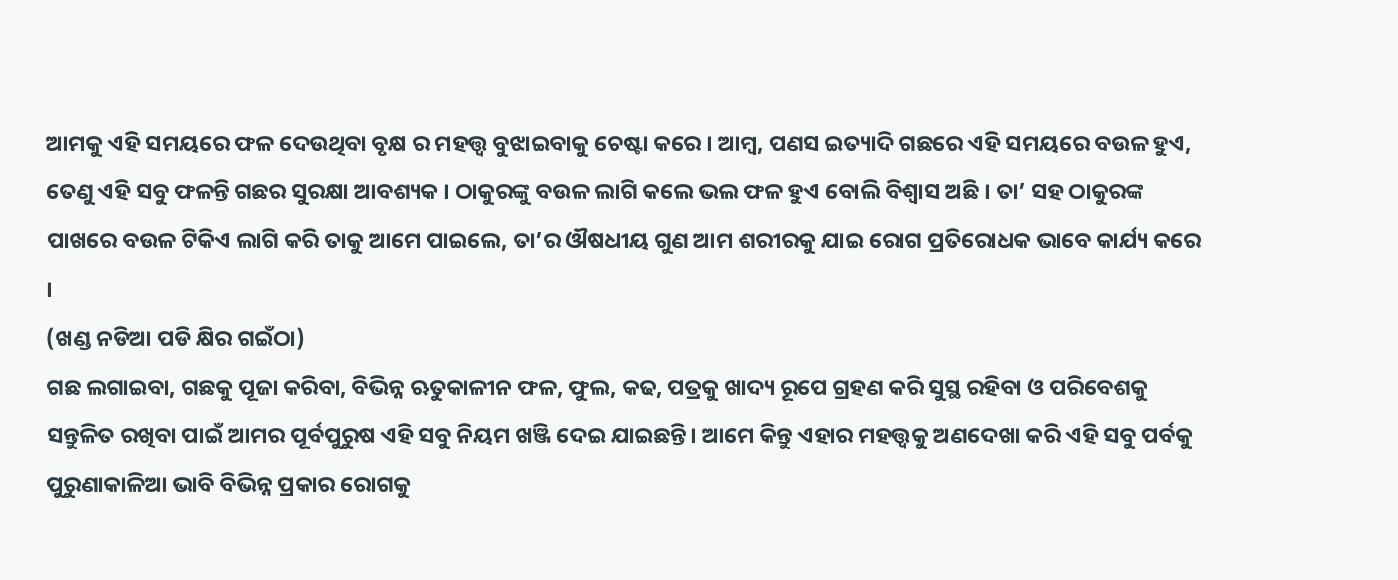ଆମକୁ ଏହି ସମୟରେ ଫଳ ଦେଉଥିବା ବୃକ୍ଷ ର ମହତ୍ତ୍ଵ ବୁଝାଇବାକୁ ଚେଷ୍ଟା କରେ । ଆମ୍ବ, ପଣସ ଇତ୍ୟାଦି ଗଛରେ ଏହି ସମୟରେ ବଉଳ ହୁଏ, ତେଣୁ ଏହି ସବୁ ଫଳନ୍ତି ଗଛର ସୁରକ୍ଷା ଆବଶ୍ୟକ । ଠାକୁରଙ୍କୁ ବଉଳ ଲାଗି କଲେ ଭଲ ଫଳ ହୁଏ ବୋଲି ବିଶ୍ଵାସ ଅଛି । ତା’ ସହ ଠାକୁରଙ୍କ ପାଖରେ ବଉଳ ଟିକିଏ ଲାଗି କରି ତାକୁ ଆମେ ପାଇଲେ, ତା’ର ଔଷଧୀୟ ଗୁଣ ଆମ ଶରୀରକୁ ଯାଇ ରୋଗ ପ୍ରତିରୋଧକ ଭାବେ କାର୍ଯ୍ୟ କରେ ।
(ଖଣ୍ଡ ନଡିଆ ପଡି କ୍ଷିର ଗଇଁଠା)
ଗଛ ଲଗାଇବା, ଗଛକୁ ପୂଜା କରିବା, ବିଭିନ୍ନ ଋତୁକାଳୀନ ଫଳ, ଫୁଲ, କଢ, ପତ୍ରକୁ ଖାଦ୍ୟ ରୂପେ ଗ୍ରହଣ କରି ସୁସ୍ଥ ରହିବା ଓ ପରିବେଶକୁ ସନ୍ତୁଳିତ ରଖିବା ପାଇଁ ଆମର ପୂର୍ବପୁରୁଷ ଏହି ସବୁ ନିୟମ ଖଞ୍ଜି ଦେଇ ଯାଇଛନ୍ତି। ଆମେ କିନ୍ତୁ ଏହାର ମହତ୍ତ୍ଵକୁ ଅଣଦେଖା କରି ଏହି ସବୁ ପର୍ବକୁ ପୁରୁଣାକାଳିଆ ଭାବି ବିଭିନ୍ନ ପ୍ରକାର ରୋଗକୁ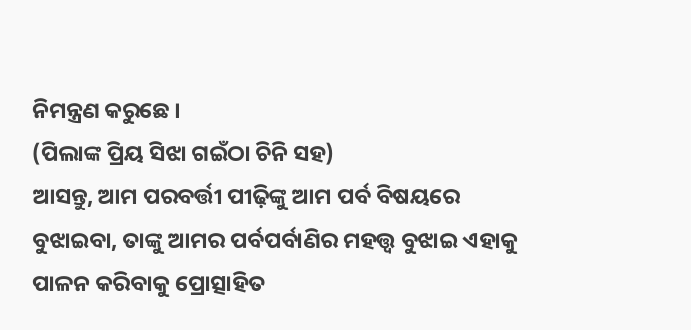ନିମନ୍ତ୍ରଣ କରୁଛେ ।
(ପିଲାଙ୍କ ପ୍ରିୟ ସିଝା ଗଇଁଠା ଚିନି ସହ)
ଆସନ୍ତୁ, ଆମ ପରବର୍ତ୍ତୀ ପୀଢ଼ିଙ୍କୁ ଆମ ପର୍ବ ବିଷୟରେ ବୁଝାଇବା, ତାଙ୍କୁ ଆମର ପର୍ବପର୍ବାଣିର ମହତ୍ତ୍ଵ ବୁଝାଇ ଏହାକୁ ପାଳନ କରିବାକୁ ପ୍ରୋତ୍ସାହିତ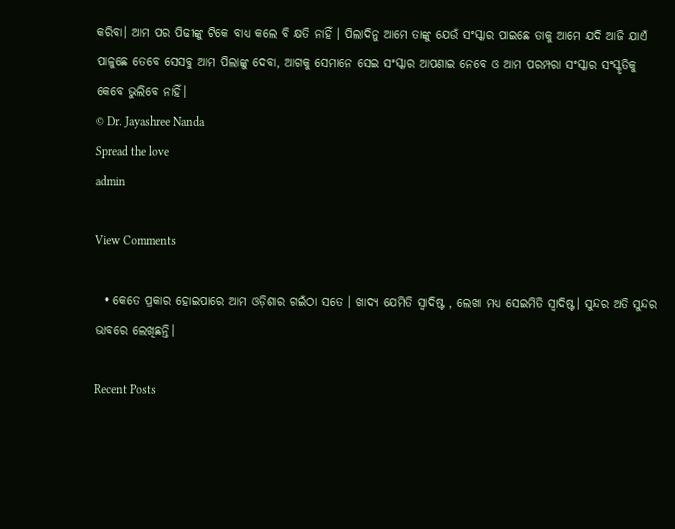କରିବା। ଆମ ପର ପିଢୀଙ୍କୁ ଟିକେ ବାଧ୍ୟ କଲେ ବି କ୍ଷତି ନାହିଁ । ପିଲାଦିନୁ ଆମେ ତାଙ୍କୁ ଯେଉଁ ସଂସ୍କାର ପାଇଛେ ତାକୁ ଆମେ ଯଦି ଆଜି ଯାଏଁ ପାଳୁଛେ ତେବେ ସେସବୁ ଆମ ପିଲାଙ୍କୁ ଦେବା, ଆଗକୁ ସେମାନେ ସେଇ ସଂସ୍କାର ଆପଣାଇ ନେବେ ଓ ଆମ ପରମ୍ପରା ସଂସ୍କାର ସଂସ୍କୃତିକୁ କେବେ ଭୁଲିବେ ନାହିଁ।
© Dr. Jayashree Nanda
Spread the love
admin

View Comments

  • କେତେ ପ୍ରକାର ହୋଇପାରେ ଆମ ଓଡ଼ିଶାର ଗଇଁଠା ସତେ । ଖାଦ୍ୟ ଯେମିତି ସ୍ଵାଦିଷ୍ଟ , ଲେଖା ମଧ୍ୟ ସେଇମିତି ସ୍ଵାଦିଷ୍ଟ। ସୁନ୍ଦର ଅତି ସୁନ୍ଦର ଭାବରେ ଲେଖିଛନ୍ତି।

Recent Posts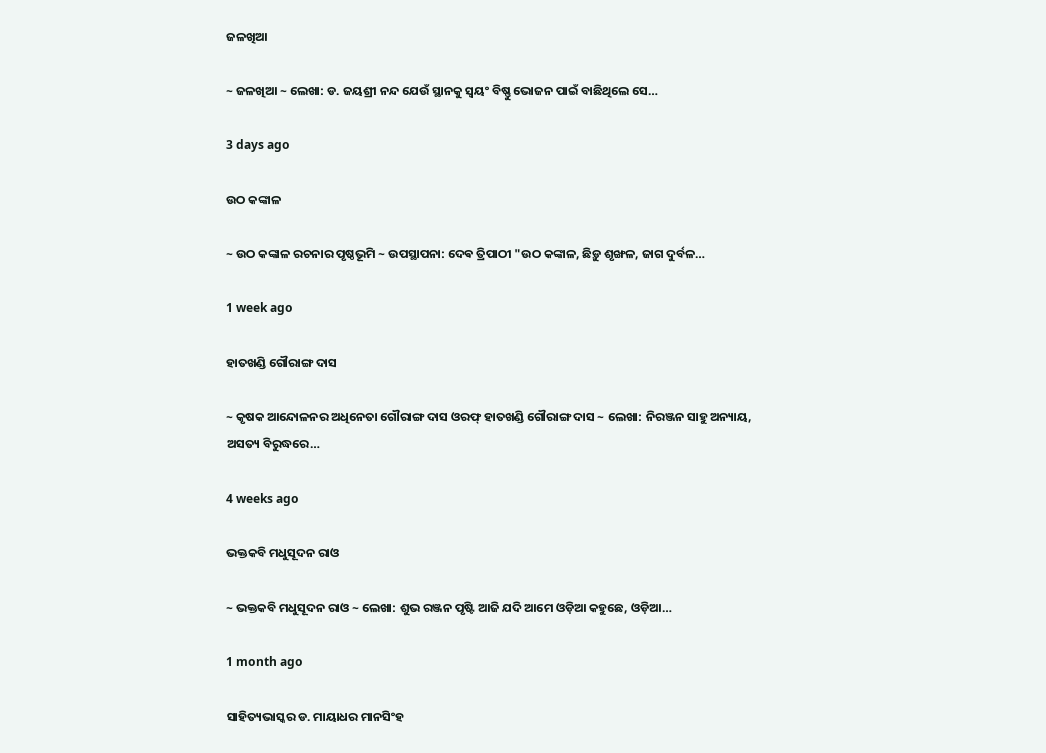ଜଳଖିଆ

~ ଜଳଖିଆ ~ ଲେଖା: ଡ. ଜୟଶ୍ରୀ ନନ୍ଦ ଯେଉଁ ସ୍ଥାନକୁ ସ୍ବୟଂ ବିଷ୍ଣୁ ଭୋଜନ ପାଇଁ ବାଛିଥିଲେ ସେ…

3 days ago

ଉଠ କଙ୍କାଳ

~ ଉଠ କଙ୍କାଳ ରଚନାର ପୃଷ୍ଠଭୂମି ~ ଉପସ୍ଥାପନା: ଦେଵ ତ୍ରିପାଠୀ "ଉଠ କଙ୍କାଳ, ଛିଡ଼ୁ ଶୃଙ୍ଖଳ, ଜାଗ ଦୁର୍ବଳ…

1 week ago

ହାତଖଣ୍ଡି ଗୌରାଙ୍ଗ ଦାସ

~ କୃଷକ ଆନ୍ଦୋଳନର ଅଧିନେତା ଗୌରାଙ୍ଗ ଦାସ ଓରଫ୍ ହାତଖଣ୍ଡି ଗୌରାଙ୍ଗ ଦାସ ~ ଲେଖା: ନିରଞ୍ଜନ ସାହୁ ଅନ୍ୟାୟ, ଅସତ୍ୟ ବିରୁଦ୍ଧରେ…

4 weeks ago

ଭକ୍ତକବି ମଧୁସୂଦନ ରାଓ

~ ଭକ୍ତକବି ମଧୁସୂଦନ ରାଓ ~ ଲେଖା: ଶୁଭ ରଞ୍ଜନ ପୃଷ୍ଟି ଆଜି ଯଦି ଆମେ ଓଡ଼ିଆ କହୁଛେ, ଓଡ଼ିଆ…

1 month ago

ସାହିତ୍ୟଭାସ୍କର ଡ. ମାୟାଧର ମାନସିଂହ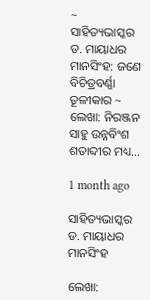~ ସାହିତ୍ୟଭାସ୍କର ଡ. ମାୟାଧର ମାନସିଂହ: ଜଣେ ବିଚିତ୍ରବର୍ଣ୍ଣା ତୂଳୀକାର ~ ଲେଖା: ନିରଞ୍ଜନ ସାହୁ ଉନ୍ନବିଂଶ ଶତାବ୍ଦୀର ମଧ୍ୟ…

1 month ago

ସାହିତ୍ୟଭାସ୍କର ଡ. ମାୟାଧର ମାନସିଂହ

ଲେଖା: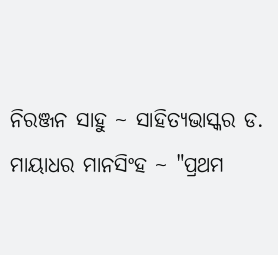ନିରଞ୍ଜନ ସାହୁ ~ ସାହିତ୍ୟଭାସ୍କର ଡ. ମାୟାଧର ମାନସିଂହ ~ "ପ୍ରଥମ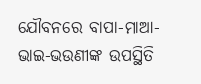ଯୌବନରେ ବାପା-ମାଆ-ଭାଇ-ଭଉଣୀଙ୍କ ଉପସ୍ଥିତି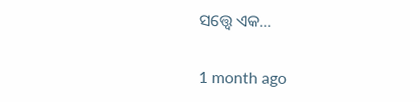ସତ୍ତ୍ୱେ ଏକ…

1 month ago